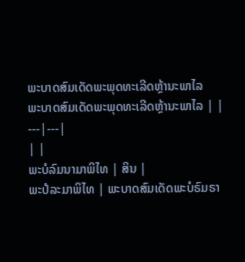ພະບາດສົມເດັດພະພຸດທະເລີດຫຼ້ານະພາໄລ
ພະບາດສົມເດັດພະພຸດທະເລີດຫຼ້ານະພາໄລ | |
---|---|
| |
ພະບໍລົມນາມາພິໄທ | ສິນ |
ພະປໍລະມາພິໄທ | ພະບາດສົມເດັດພະບໍຣົມຣາ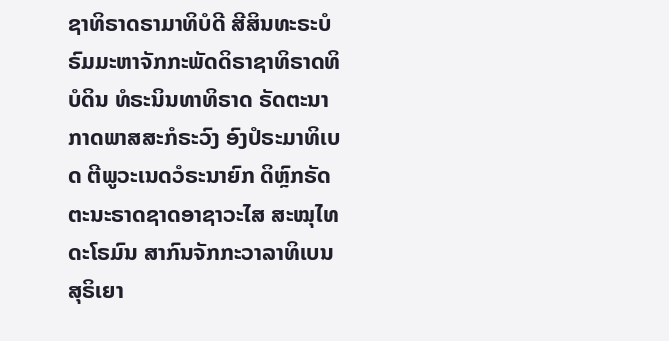ຊາທິຣາດຣາມາທິບໍດີ ສີສິນທະຣະບໍຣົມມະຫາຈັກກະພັດດິຣາຊາທິຣາດທິບໍດິນ ທໍຣະນິນທາທິຣາດ ຣັດຕະນາກາດພາສສະກໍຣະວົງ ອົງປໍຣະມາທິເບດ ຕີພູວະເນດວໍຣະນາຍົກ ດິຫຼົກຣັດຕະນະຣາດຊາດອາຊາວະໄສ ສະໝຸໄທດະໂຣມົນ ສາກົນຈັກກະວາລາທິເບນ ສຸຣິເຍາ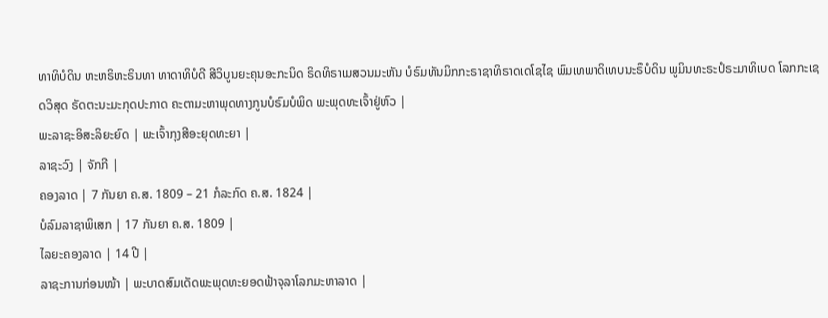ທາທິບໍດິນ ຫະຫຣິຫະຣິນທາ ທາດາທິບໍດີ ສີວິບູນຍະຄຸນອະກະນິດ ຣິດທິຣາເມສວນມະຫັນ ບໍຣົມທັນມິກກະຣາຊາທິຣາດເດໂຊໄຊ ພົມເທພາດິເທບນະຣຶບໍດິນ ພູມິນທະຣະປໍຣະມາທິເບດ ໂລກກະເຊດວິສຸດ ຣັດຕະນະມະກຸດປະກາດ ຄະຕາມະຫາພຸດທາງກູນບໍຣົມບໍພິດ ພະພຸດທະເຈົ້າຢູ່ຫົວ |
ພະລາຊະອິສະລິຍະຍົດ | ພະເຈົ້າກຸງສີອະຍຸດທະຍາ |
ລາຊະວົງ | ຈັກກີ |
ຄອງລາດ | 7 ກັນຍາ ຄ.ສ. 1809 – 21 ກໍລະກົດ ຄ.ສ. 1824 |
ບໍລົມລາຊາພິເສກ | 17 ກັນຍາ ຄ.ສ. 1809 |
ໄລຍະຄອງລາດ | 14 ປີ |
ລາຊະການກ່ອນໜ້າ | ພະບາດສົມເດັດພະພຸດທະຍອດຟ້າຈຸລາໂລກມະຫາລາດ |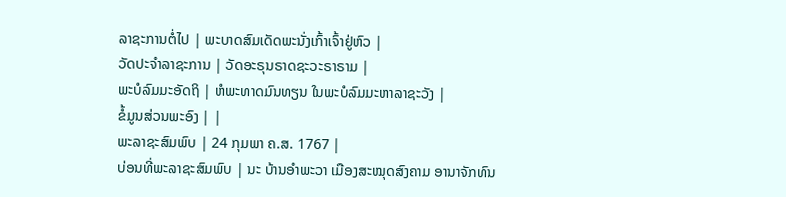ລາຊະການຕໍ່ໄປ | ພະບາດສົມເດັດພະນັ່ງເກົ້າເຈົ້າຢູ່ຫົວ |
ວັດປະຈຳລາຊະການ | ວັດອະຣຸນຣາດຊະວະຣາຣາມ |
ພະບໍລົມມະອັດຖິ | ຫໍພະທາດມົນທຽນ ໃນພະບໍລົມມະຫາລາຊະວັງ |
ຂໍ້ມູນສ່ວນພະອົງ | |
ພະລາຊະສົມພົບ | 24 ກຸມພາ ຄ.ສ. 1767 |
ບ່ອນທີ່ພະລາຊະສົມພົບ | ນະ ບ້ານອຳພະວາ ເມືອງສະໝຸດສົງຄາມ ອານາຈັກທົນ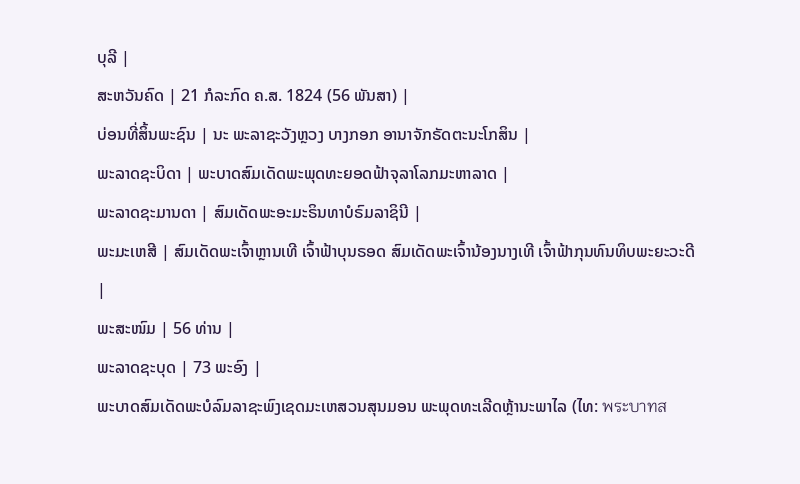ບຸລີ |
ສະຫວັນຄົດ | 21 ກໍລະກົດ ຄ.ສ. 1824 (56 ພັນສາ) |
ບ່ອນທີ່ສິ້ນພະຊົນ | ນະ ພະລາຊະວັງຫຼວງ ບາງກອກ ອານາຈັກຣັດຕະນະໂກສິນ |
ພະລາດຊະບິດາ | ພະບາດສົມເດັດພະພຸດທະຍອດຟ້າຈຸລາໂລກມະຫາລາດ |
ພະລາດຊະມານດາ | ສົມເດັດພະອະມະຣິນທາບໍຣົມລາຊິນີ |
ພະມະເຫສີ | ສົມເດັດພະເຈົ້າຫຼານເທີ ເຈົ້າຟ້າບຸນຣອດ ສົມເດັດພະເຈົ້ານ້ອງນາງເທີ ເຈົ້າຟ້າກຸນທົນທິບພະຍະວະດີ |
ພະສະໜົມ | 56 ທ່ານ |
ພະລາດຊະບຸດ | 73 ພະອົງ |
ພະບາດສົມເດັດພະບໍລົມລາຊະພົງເຊດມະເຫສວນສຸນມອນ ພະພຸດທະເລີດຫຼ້ານະພາໄລ (ໄທ: พระบาทส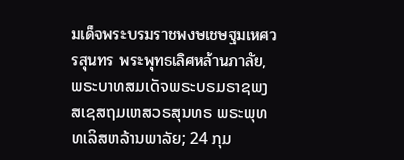มเด็จพระบรมราชพงษเชษฐมเหศวรสุนทร พระพุทธเลิศหล้านภาลัย, ພຣະບາທສມເດັຈພຣະບຣມຣາຊພງສເຊສຖມເຫສວຣສຸນທຣ ພຣະພຸທທເລິສຫລ້ານພາລັຍ; 24 ກຸມ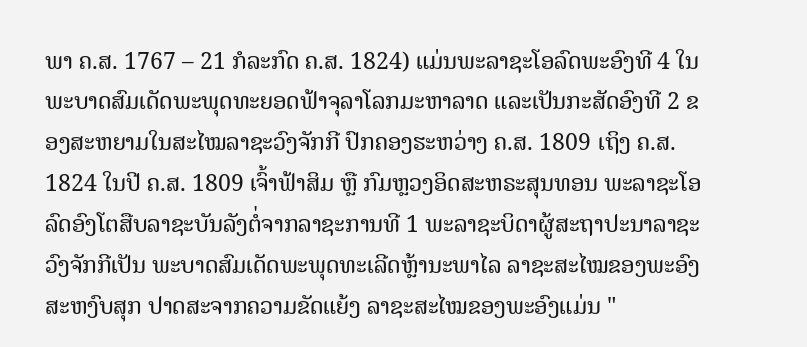ພາ ຄ.ສ. 1767 – 21 ກໍລະກົດ ຄ.ສ. 1824) ແມ່ນພະລາຊະໂອລົດພະອົງທີ 4 ໃນພະບາດສົມເດັດພະພຸດທະຍອດຟ້າຈຸລາໂລກມະຫາລາດ ແລະເປັນກະສັດອົງທີ 2 ຂອງສະຫຍາມໃນສະໄໝລາຊະວົງຈັກກີ ປົກຄອງຮະຫວ່າງ ຄ.ສ. 1809 ເຖິງ ຄ.ສ. 1824 ໃນປີ ຄ.ສ. 1809 ເຈົ້າຟ້າສິມ ຫຼື ກົມຫຼວງອິດສະຫຣະສຸນທອນ ພະລາຊະໂອລົດອົງໂຕສືບລາຊະບັນລັງຕໍ່ຈາກລາຊະການທີ 1 ພະລາຊະບິດາຜູ້ສະຖາປະນາລາຊະວົງຈັກກີເປັນ ພະບາດສົມເດັດພະພຸດທະເລີດຫຼ້ານະພາໄລ ລາຊະສະໄໝຂອງພະອົງສະຫງົບສຸກ ປາດສະຈາກຄວາມຂັດແຍ້ງ ລາຊະສະໄໝຂອງພະອົງແມ່ນ "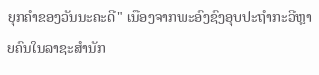ຍຸກຄຳຂອງວັນນະຄະດີ" ເນືອງຈາກພະອົງຊົງອຸບປະຖຳກະວີຫຼາຍຄົນໃນລາຊະສຳນັກ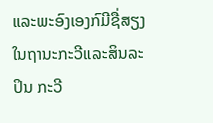ແລະພະອົງເອງກົມີຊື່ສຽງໃນຖານະກະວີແລະສິນລະປິນ ກະວີ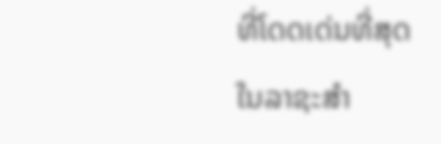ທີ່ໂດດເດ່ນທີ່ສຸດໃນລາຊະສຳ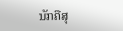ນັກຄືສຸ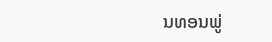ນທອນພູ່